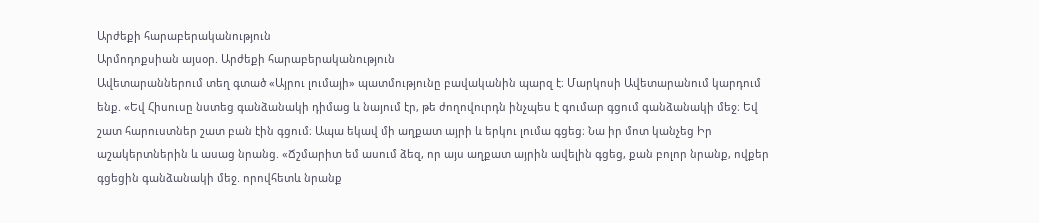Արժեքի հարաբերականություն
Արմոդոքսիան այսօր. Արժեքի հարաբերականություն
Ավետարաններում տեղ գտած «Այրու լումայի» պատմությունը բավականին պարզ է։ Մարկոսի Ավետարանում կարդում ենք. «Եվ Հիսուսը նստեց գանձանակի դիմաց և նայում էր, թե ժողովուրդն ինչպես է գումար գցում գանձանակի մեջ։ Եվ շատ հարուստներ շատ բան էին գցում։ Ապա եկավ մի աղքատ այրի և երկու լումա գցեց։ Նա իր մոտ կանչեց Իր աշակերտներին և ասաց նրանց. «Ճշմարիտ եմ ասում ձեզ, որ այս աղքատ այրին ավելին գցեց, քան բոլոր նրանք, ովքեր գցեցին գանձանակի մեջ. որովհետև նրանք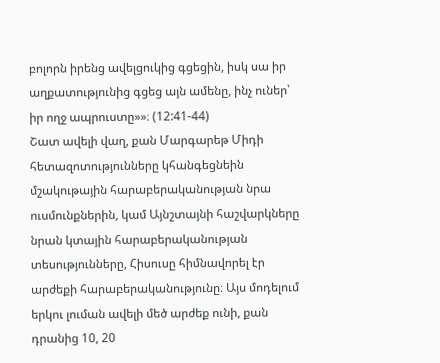բոլորն իրենց ավելցուկից գցեցին, իսկ սա իր աղքատությունից գցեց այն ամենը, ինչ ուներ՝ իր ողջ ապրուստը»»։ (12:41-44)
Շատ ավելի վաղ, քան Մարգարեթ Միդի հետազոտությունները կհանգեցնեին մշակութային հարաբերականության նրա ուսմունքներին, կամ Այնշտայնի հաշվարկները նրան կտային հարաբերականության տեսությունները, Հիսուսը հիմնավորել էր արժեքի հարաբերականությունը։ Այս մոդելում երկու լուման ավելի մեծ արժեք ունի, քան դրանից 10, 20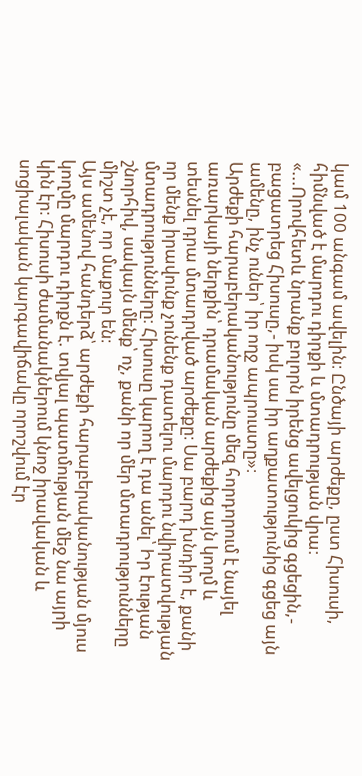կամ 100 անգամ ավելին։ Ընծայի արժեքը, ըստ Հիսուսի, հիմնված է մարդու դիրքի և մտադրության վրա։ «...Որովհետև նրանք բոլորն իրենց ավելցուկից գցեցին,- բացատրեց Հիսուսը,- իսկ սա իր աղքատությունից գցեց այն ամենը, ինչ ուներ՝ իր ողջ ապրուստը»։
Արժեքի հարաբերականությունը մեզ հորդորում է նայել առարկայի ներքին՝ դրամական արժեքից այն կողմ և տեսնել դրա մտադրված արժեքը։ Սա բարդ խնդիր է, քանի որ մենք իրավունք չունենք դատելու մարդու նվիրատվության մտադրությունները։ Հիսուսը կարող է դա անել՝ Իր էության շնորհիվ, սակայն մենք՝ ոչ, քանի որ մեր մտադրությունները միշտ չէ, որ մաքուր են։
Այս ամենով հանդերձ՝ արժեքի հարաբերականության մյուս կողմը մարդու դիրքն է. տվյալ պատմության մեջ նա այրի կին էր։ Հիսուսի ժամանակներում կնոջ իրավական և սոցիալական կարգավիճակը որոշվում էր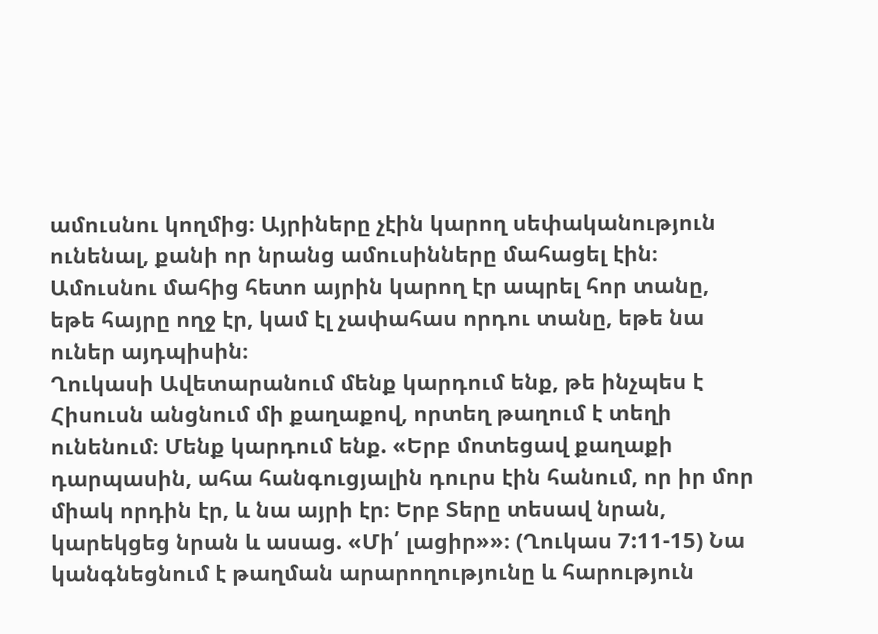ամուսնու կողմից։ Այրիները չէին կարող սեփականություն ունենալ, քանի որ նրանց ամուսինները մահացել էին։ Ամուսնու մահից հետո այրին կարող էր ապրել հոր տանը, եթե հայրը ողջ էր, կամ էլ չափահաս որդու տանը, եթե նա ուներ այդպիսին։
Ղուկասի Ավետարանում մենք կարդում ենք, թե ինչպես է Հիսուսն անցնում մի քաղաքով, որտեղ թաղում է տեղի ունենում։ Մենք կարդում ենք. «Երբ մոտեցավ քաղաքի դարպասին, ահա հանգուցյալին դուրս էին հանում, որ իր մոր միակ որդին էր, և նա այրի էր։ Երբ Տերը տեսավ նրան, կարեկցեց նրան և ասաց. «Մի՛ լացիր»»։ (Ղուկաս 7:11-15) Նա կանգնեցնում է թաղման արարողությունը և հարություն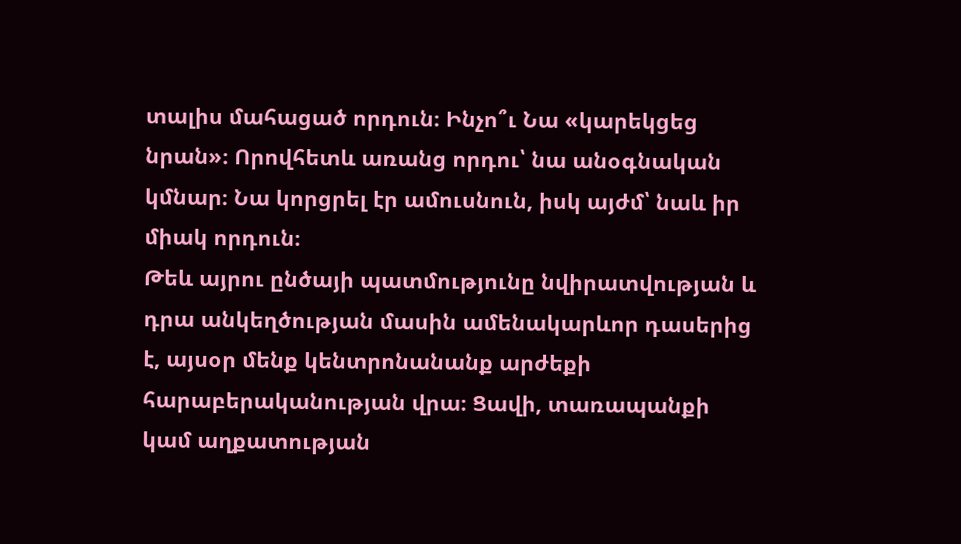տալիս մահացած որդուն։ Ինչո՞ւ Նա «կարեկցեց նրան»։ Որովհետև առանց որդու՝ նա անօգնական կմնար։ Նա կորցրել էր ամուսնուն, իսկ այժմ՝ նաև իր միակ որդուն։
Թեև այրու ընծայի պատմությունը նվիրատվության և դրա անկեղծության մասին ամենակարևոր դասերից է, այսօր մենք կենտրոնանանք արժեքի հարաբերականության վրա։ Ցավի, տառապանքի կամ աղքատության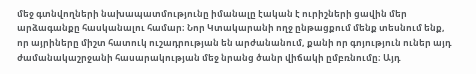մեջ գտնվողների նախապատմությունը իմանալը էական է ուրիշների ցավին մեր արձագանքը հասկանալու համար։ Նոր Կտակարանի ողջ ընթացքում մենք տեսնում ենք, որ այրիները միշտ հատուկ ուշադրության են արժանանում, քանի որ գոյություն ուներ այդ ժամանակաշրջանի հասարակության մեջ նրանց ծանր վիճակի ըմբռնումը։ Այդ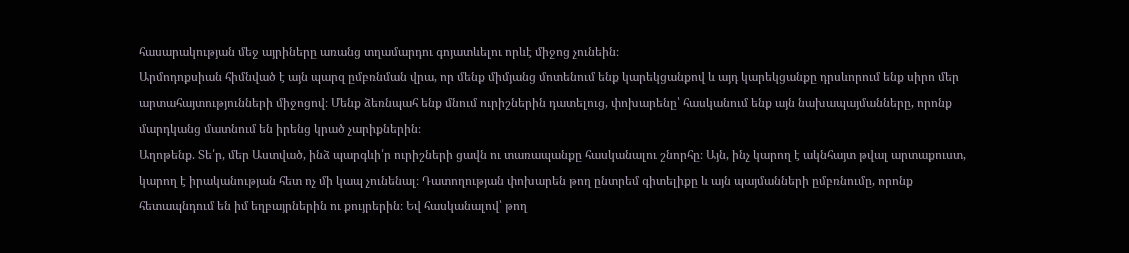հասարակության մեջ այրիները առանց տղամարդու գոյատևելու որևէ միջոց չունեին։
Արմոդոքսիան հիմնված է այն պարզ ըմբռնման վրա, որ մենք միմյանց մոտենում ենք կարեկցանքով և այդ կարեկցանքը դրսևորում ենք սիրո մեր արտահայտությունների միջոցով։ Մենք ձեռնպահ ենք մնում ուրիշներին դատելուց, փոխարենը՝ հասկանում ենք այն նախապայմանները, որոնք մարդկանց մատնում են իրենց կրած չարիքներին։
Աղոթենք. Տե՛ր, մեր Աստված, ինձ պարգևի՛ր ուրիշների ցավն ու տառապանքը հասկանալու շնորհը։ Այն, ինչ կարող է ակնհայտ թվալ արտաքուստ, կարող է իրականության հետ ոչ մի կապ չունենալ։ Դատողության փոխարեն թող ընտրեմ գիտելիքը և այն պայմանների ըմբռնումը, որոնք հետապնդում են իմ եղբայրներին ու քույրերին։ Եվ հասկանալով՝ թող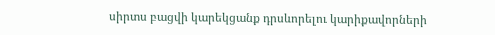սիրտս բացվի կարեկցանք դրսևորելու կարիքավորների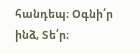հանդեպ։ Օգնի՛ր ինձ, Տե՛ր։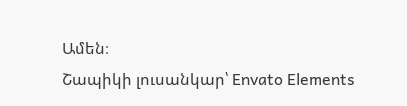Ամեն։
Շապիկի լուսանկար՝ Envato Elements